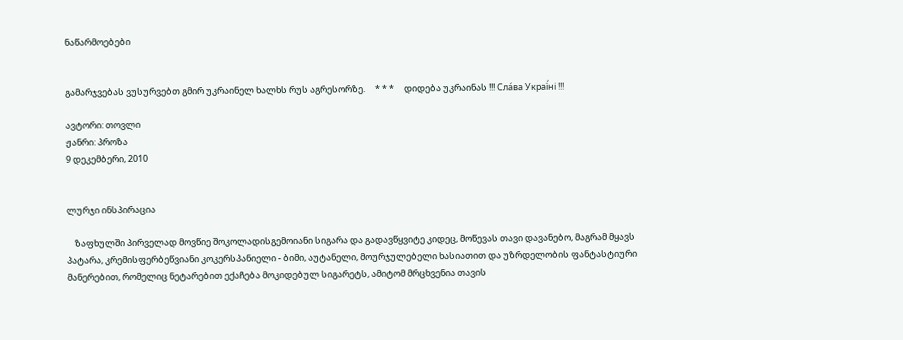ნაწარმოებები


გამარჯვებას ვუსურვებთ გმირ უკრაინელ ხალხს რუს აგრესორზე.     * * *     დიდება უკრაინას !!! Сла́ва Украї́ні !!!

ავტორი: თოვლი
ჟანრი: პროზა
9 დეკემბერი, 2010


ლურჯი ინსპირაცია

    ზაფხულში პირველად მოვწიე შოკოლადისგემოიანი სიგარა და გადავწყვიტე კიდეც, მოწევას თავი დავანებო, მაგრამ მყავს პატარა, კრემისფერბეწვიანი კოკერსპანიელი - ბიმი, აუტანელი, მოურჯულებელი ხასიათით და უზრდელობის ფანტასტიური მანერებით, რომელიც ნეტარებით ექაჩება მოკიდებულ სიგარეტს, ამიტომ მრცხვენია თავის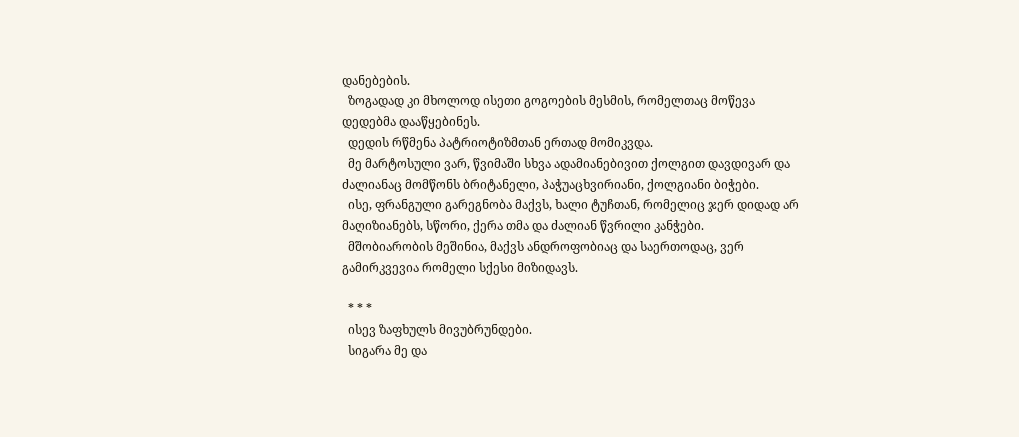დანებების.
  ზოგადად კი მხოლოდ ისეთი გოგოების მესმის, რომელთაც მოწევა დედებმა დააწყებინეს.
  დედის რწმენა პატრიოტიზმთან ერთად მომიკვდა.
  მე მარტოსული ვარ, წვიმაში სხვა ადამიანებივით ქოლგით დავდივარ და ძალიანაც მომწონს ბრიტანელი, პაჭუაცხვირიანი, ქოლგიანი ბიჭები.
  ისე, ფრანგული გარეგნობა მაქვს, ხალი ტუჩთან, რომელიც ჯერ დიდად არ მაღიზიანებს, სწორი, ქერა თმა და ძალიან წვრილი კანჭები.
  მშობიარობის მეშინია, მაქვს ანდროფობიაც და საერთოდაც, ვერ გამირკვევია რომელი სქესი მიზიდავს.

  * * *
  ისევ ზაფხულს მივუბრუნდები.
  სიგარა მე და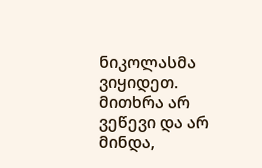ნიკოლასმა ვიყიდეთ. მითხრა არ ვეწევი და არ მინდა,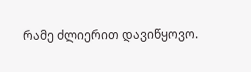რამე ძლიერით დავიწყოვო.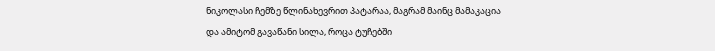ნიკოლასი ჩემზე წლინახევრით პატარაა, მაგრამ მაინც მამაკაცია და ამიტომ გავაწანი სილა, როცა ტუჩებში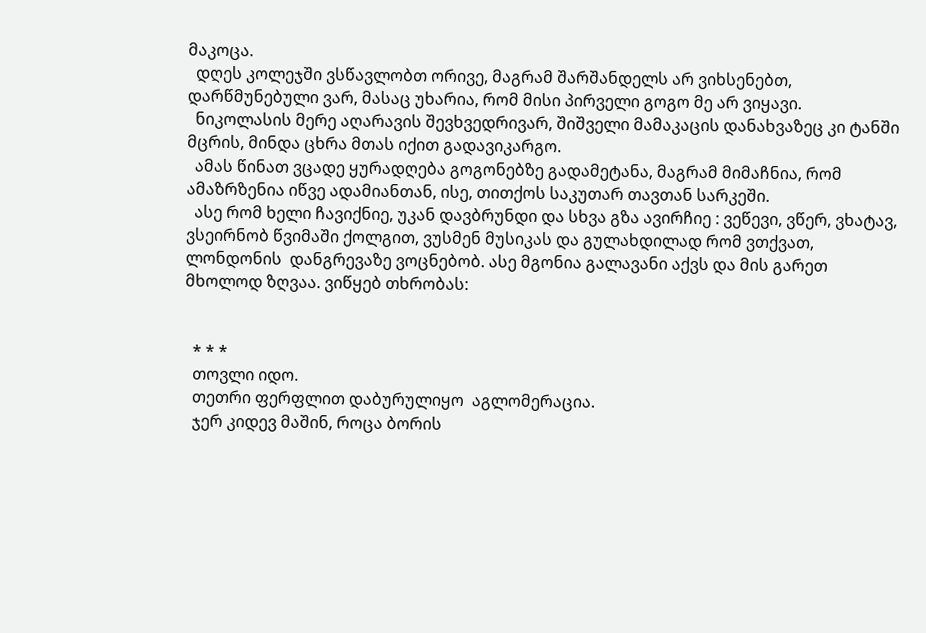მაკოცა.
  დღეს კოლეჯში ვსწავლობთ ორივე, მაგრამ შარშანდელს არ ვიხსენებთ, დარწმუნებული ვარ, მასაც უხარია, რომ მისი პირველი გოგო მე არ ვიყავი.
  ნიკოლასის მერე აღარავის შევხვედრივარ, შიშველი მამაკაცის დანახვაზეც კი ტანში მცრის, მინდა ცხრა მთას იქით გადავიკარგო.
  ამას წინათ ვცადე ყურადღება გოგონებზე გადამეტანა, მაგრამ მიმაჩნია, რომ ამაზრზენია იწვე ადამიანთან, ისე, თითქოს საკუთარ თავთან სარკეში.
  ასე რომ ხელი ჩავიქნიე, უკან დავბრუნდი და სხვა გზა ავირჩიე : ვეწევი, ვწერ, ვხატავ, ვსეირნობ წვიმაში ქოლგით, ვუსმენ მუსიკას და გულახდილად რომ ვთქვათ, ლონდონის  დანგრევაზე ვოცნებობ. ასე მგონია გალავანი აქვს და მის გარეთ მხოლოდ ზღვაა. ვიწყებ თხრობას:


  * * *
  თოვლი იდო.
  თეთრი ფერფლით დაბურულიყო  აგლომერაცია.
  ჯერ კიდევ მაშინ, როცა ბორის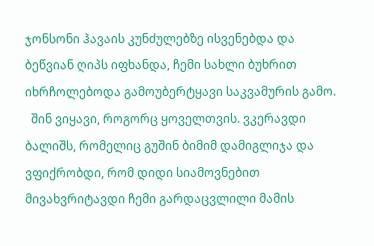ჯონსონი ჰავაის კუნძულებზე ისვენებდა და ბეწვიან ღიპს იფხანდა, ჩემი სახლი ბუხრით იხრჩოლებოდა გამოუბერტყავი საკვამურის გამო.
  შინ ვიყავი, როგორც ყოველთვის. ვკერავდი ბალიშს, რომელიც გუშინ ბიმიმ დამიგლიჯა და ვფიქრობდი, რომ დიდი სიამოვნებით მივახვრიტავდი ჩემი გარდაცვლილი მამის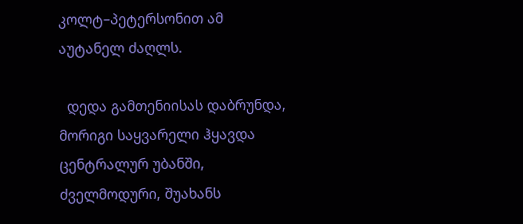კოლტ–პეტერსონით ამ აუტანელ ძაღლს.

  დედა გამთენიისას დაბრუნდა, მორიგი საყვარელი ჰყავდა ცენტრალურ უბანში, ძველმოდური, შუახანს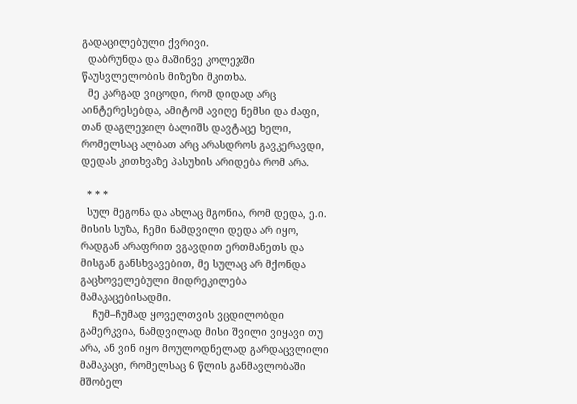გადაცილებული ქვრივი.
  დაბრუნდა და მაშინვე კოლეჯში წაუსვლელობის მიზეზი მკითხა.
  მე კარგად ვიცოდი, რომ დიდად არც აინტერესებდა, ამიტომ ავიღე ნემსი და ძაფი, თან დაგლეჯილ ბალიშს დავტაცე ხელი, რომელსაც ალბათ არც არასდროს გავკერავდი, დედას კითხვაზე პასუხის არიდება რომ არა.

  * * *
  სულ მეგონა და ახლაც მგონია, რომ დედა, ე.ი. მისის სუზა, ჩემი ნამდვილი დედა არ იყო, რადგან არაფრით ვგავდით ერთმანეთს და მისგან განსხვავებით, მე სულაც არ მქონდა გაცხოველებული მიდრეკილება მამაკაცებისადმი.
    ჩუმ–ჩუმად ყოველთვის ვცდილობდი გამერკვია, ნამდვილად მისი შვილი ვიყავი თუ არა, ან ვინ იყო მოულოდნელად გარდაცვლილი მამაკაცი, რომელსაც 6 წლის განმავლობაში მშობელ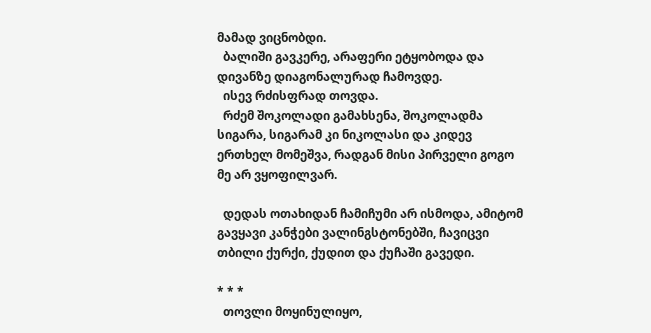მამად ვიცნობდი.
  ბალიში გავკერე, არაფერი ეტყობოდა და დივანზე დიაგონალურად ჩამოვდე.
  ისევ რძისფრად თოვდა.
  რძემ შოკოლადი გამახსენა, შოკოლადმა სიგარა, სიგარამ კი ნიკოლასი და კიდევ ერთხელ მომეშვა, რადგან მისი პირველი გოგო მე არ ვყოფილვარ.

  დედას ოთახიდან ჩამიჩუმი არ ისმოდა, ამიტომ გავყავი კანჭები ვალინგსტონებში, ჩავიცვი თბილი ქურქი, ქუდით და ქუჩაში გავედი.

* * *
  თოვლი მოყინულიყო,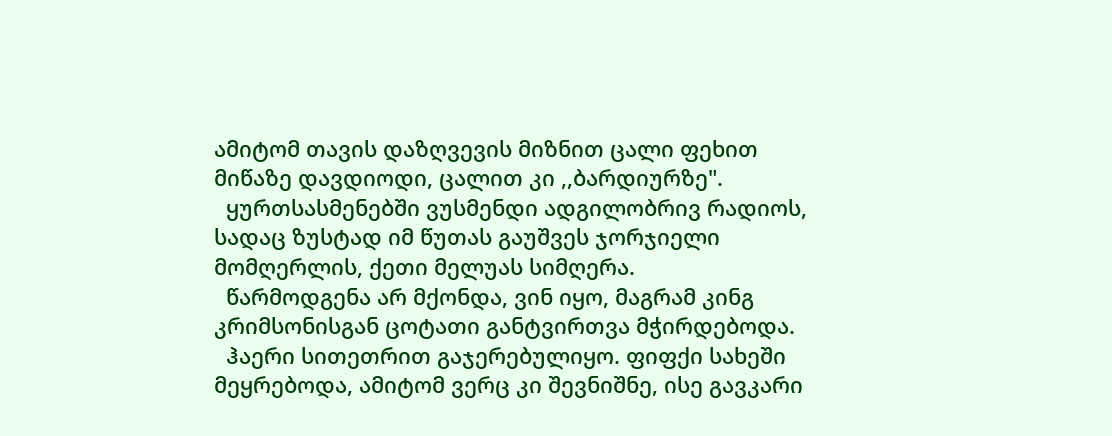ამიტომ თავის დაზღვევის მიზნით ცალი ფეხით მიწაზე დავდიოდი, ცალით კი ,,ბარდიურზე".
  ყურთსასმენებში ვუსმენდი ადგილობრივ რადიოს, სადაც ზუსტად იმ წუთას გაუშვეს ჯორჯიელი მომღერლის, ქეთი მელუას სიმღერა.
  წარმოდგენა არ მქონდა, ვინ იყო, მაგრამ კინგ კრიმსონისგან ცოტათი განტვირთვა მჭირდებოდა.
  ჰაერი სითეთრით გაჯერებულიყო. ფიფქი სახეში მეყრებოდა, ამიტომ ვერც კი შევნიშნე, ისე გავკარი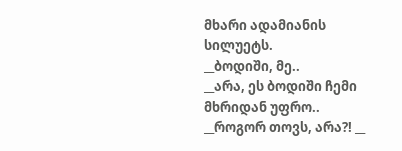მხარი ადამიანის სილუეტს.
__ბოდიში, მე..
__არა, ეს ბოდიში ჩემი მხრიდან უფრო..
__როგორ თოვს, არა?! __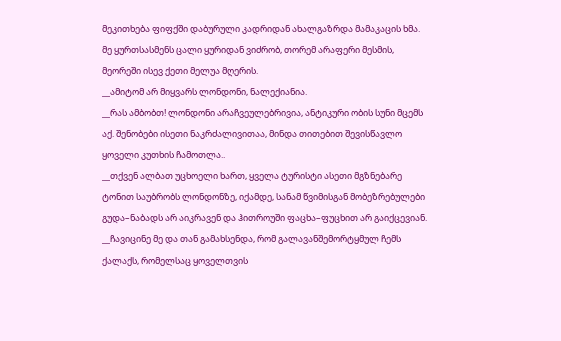მეკითხება ფიფქში დაბურული კადრიდან ახალგაზრდა მამაკაცის ხმა. მე ყურთსასმენს ცალი ყურიდან ვიძრობ, თორემ არაფერი მესმის, მეორეში ისევ ქეთი მელუა მღერის.
__ამიტომ არ მიყვარს ლონდონი, ნალექიანია.
__რას ამბობთ! ლონდონი არაჩვეულებრივია, ანტიკური ობის სუნი მცემს აქ. შენობები ისეთი ნაკრძალივითაა, მინდა თითებით შევისწავლო ყოველი კუთხის ჩამოთლა..
__თქვენ ალბათ უცხოელი ხართ, ყველა ტურისტი ასეთი მგზნებარე ტონით საუბრობს ლონდონზე, იქამდე, სანამ წვიმისგან მობეზრებულები გუდა–ნაბადს არ აიკრავენ და ჰითროუში ფაცხა–ფუცხით არ გაიქცევიან. __ჩავიცინე მე და თან გამახსენდა, რომ გალავანშემორტყმულ ჩემს ქალაქს, რომელსაც ყოველთვის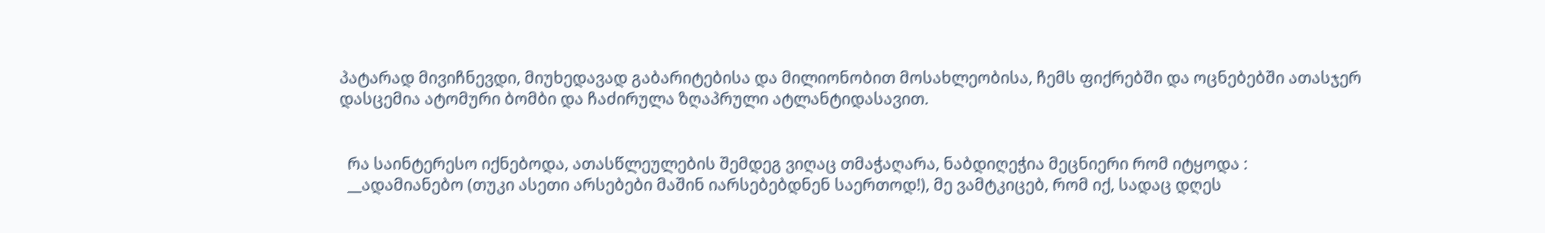პატარად მივიჩნევდი, მიუხედავად გაბარიტებისა და მილიონობით მოსახლეობისა, ჩემს ფიქრებში და ოცნებებში ათასჯერ დასცემია ატომური ბომბი და ჩაძირულა ზღაპრული ატლანტიდასავით.


  რა საინტერესო იქნებოდა, ათასწლეულების შემდეგ ვიღაც თმაჭაღარა, ნაბდიღეჭია მეცნიერი რომ იტყოდა :
  __ადამიანებო (თუკი ასეთი არსებები მაშინ იარსებებდნენ საერთოდ!), მე ვამტკიცებ, რომ იქ, სადაც დღეს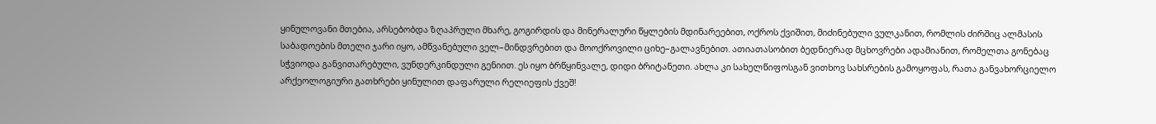ყინულოვანი მთებია, არსებობდა ზღაპრული მხარე, გოგირდის და მინერალური წყლების მდინარეებით, ოქროს ქვიშით, მიძინებული ვულკანით, რომლის ძირშიც ალმასის საბადოების მთელი ჯარი იყო, ამწვანებული ველ–მინდვრებით და მოოქროვილი ციხე–გალავნებით. ათიათასობით ბედნიერად მცხოვრები ადამიანით, რომელთა გონებაც სჭვიოდა განვითარებული, ვუნდერკინდული გენიით. ეს იყო ბრწყინვალე, დიდი ბრიტანეთი. ახლა კი სახელწიფოსგან ვითხოვ სახსრების გამოყოფას, რათა განვახორციელო არქეოლოგიური გათხრები ყინულით დაფარული რელიეფის ქვეშ!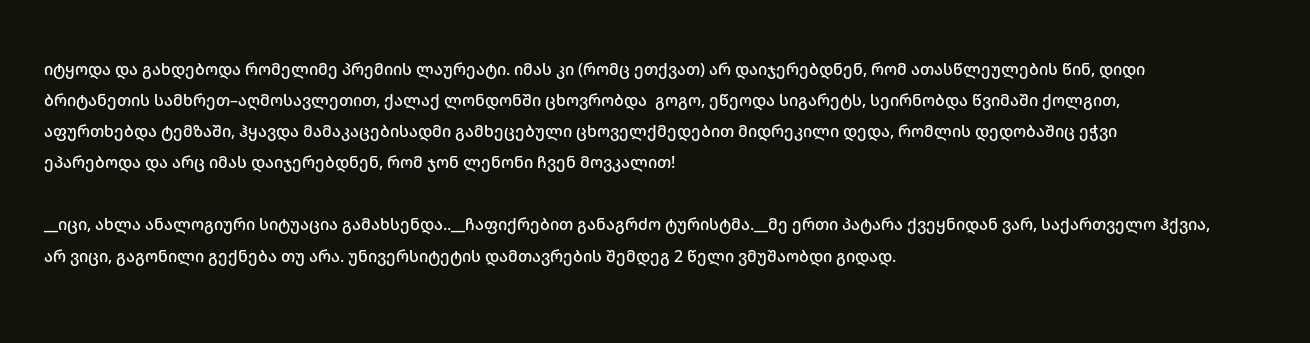იტყოდა და გახდებოდა რომელიმე პრემიის ლაურეატი. იმას კი (რომც ეთქვათ) არ დაიჯერებდნენ, რომ ათასწლეულების წინ, დიდი ბრიტანეთის სამხრეთ–აღმოსავლეთით, ქალაქ ლონდონში ცხოვრობდა  გოგო, ეწეოდა სიგარეტს, სეირნობდა წვიმაში ქოლგით, აფურთხებდა ტემზაში, ჰყავდა მამაკაცებისადმი გამხეცებული ცხოველქმედებით მიდრეკილი დედა, რომლის დედობაშიც ეჭვი ეპარებოდა და არც იმას დაიჯერებდნენ, რომ ჯონ ლენონი ჩვენ მოვკალით!

__იცი, ახლა ანალოგიური სიტუაცია გამახსენდა..__ჩაფიქრებით განაგრძო ტურისტმა.__მე ერთი პატარა ქვეყნიდან ვარ, საქართველო ჰქვია, არ ვიცი, გაგონილი გექნება თუ არა. უნივერსიტეტის დამთავრების შემდეგ 2 წელი ვმუშაობდი გიდად.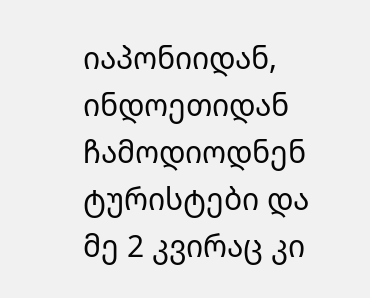იაპონიიდან, ინდოეთიდან ჩამოდიოდნენ ტურისტები და მე 2 კვირაც კი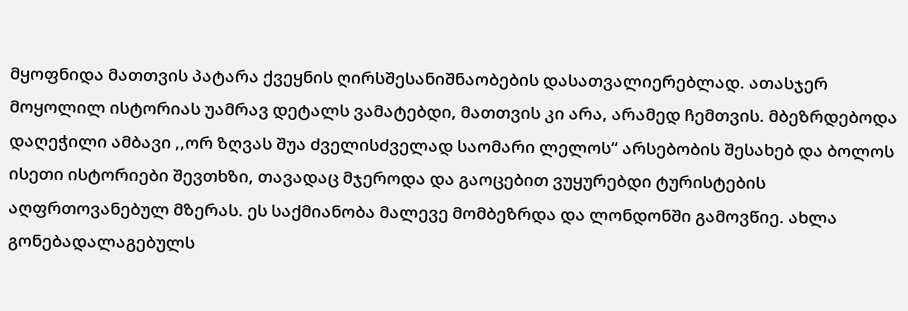მყოფნიდა მათთვის პატარა ქვეყნის ღირსშესანიშნაობების დასათვალიერებლად. ათასჯერ მოყოლილ ისტორიას უამრავ დეტალს ვამატებდი, მათთვის კი არა, არამედ ჩემთვის. მბეზრდებოდა დაღეჭილი ამბავი ,,ორ ზღვას შუა ძველისძველად საომარი ლელოს“ არსებობის შესახებ და ბოლოს ისეთი ისტორიები შევთხზი, თავადაც მჯეროდა და გაოცებით ვუყურებდი ტურისტების აღფრთოვანებულ მზერას. ეს საქმიანობა მალევე მომბეზრდა და ლონდონში გამოვწიე. ახლა გონებადალაგებულს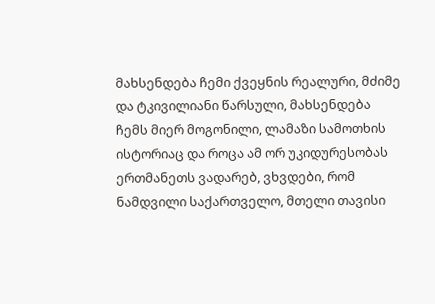მახსენდება ჩემი ქვეყნის რეალური, მძიმე და ტკივილიანი წარსული, მახსენდება ჩემს მიერ მოგონილი, ლამაზი სამოთხის ისტორიაც და როცა ამ ორ უკიდურესობას ერთმანეთს ვადარებ, ვხვდები, რომ ნამდვილი საქართველო, მთელი თავისი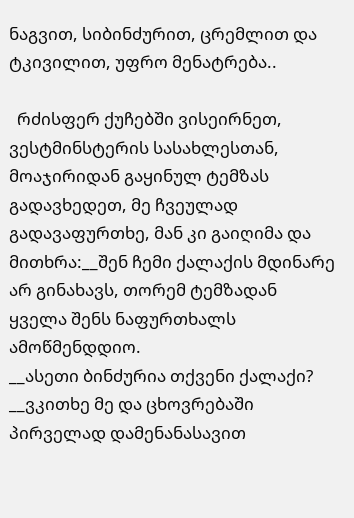ნაგვით, სიბინძურით, ცრემლით და ტკივილით, უფრო მენატრება..

  რძისფერ ქუჩებში ვისეირნეთ, ვესტმინსტერის სასახლესთან, მოაჯირიდან გაყინულ ტემზას გადავხედეთ, მე ჩვეულად გადავაფურთხე, მან კი გაიღიმა და მითხრა:__შენ ჩემი ქალაქის მდინარე არ გინახავს, თორემ ტემზადან ყველა შენს ნაფურთხალს ამოწმენდდიო.
__ასეთი ბინძურია თქვენი ქალაქი? __ვკითხე მე და ცხოვრებაში პირველად დამენანასავით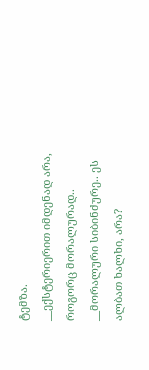ტემზა.
__ექსტერიერით იმდენად არა, როგორც მორალურად..
__მორალური სიბინძურე.. ეს ალბათ ხალხი, არა?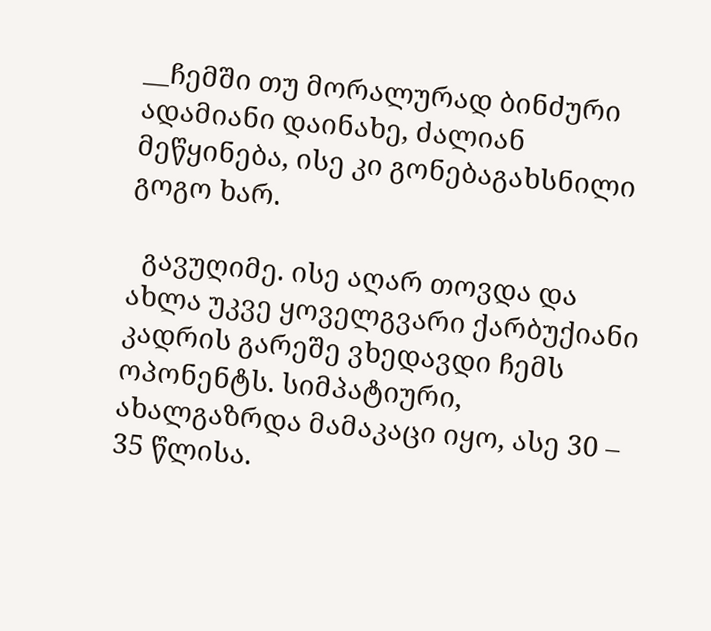__ჩემში თუ მორალურად ბინძური ადამიანი დაინახე, ძალიან მეწყინება, ისე კი გონებაგახსნილი გოგო ხარ.

  გავუღიმე. ისე აღარ თოვდა და ახლა უკვე ყოველგვარი ქარბუქიანი კადრის გარეშე ვხედავდი ჩემს ოპონენტს. სიმპატიური, ახალგაზრდა მამაკაცი იყო, ასე 30 – 35 წლისა.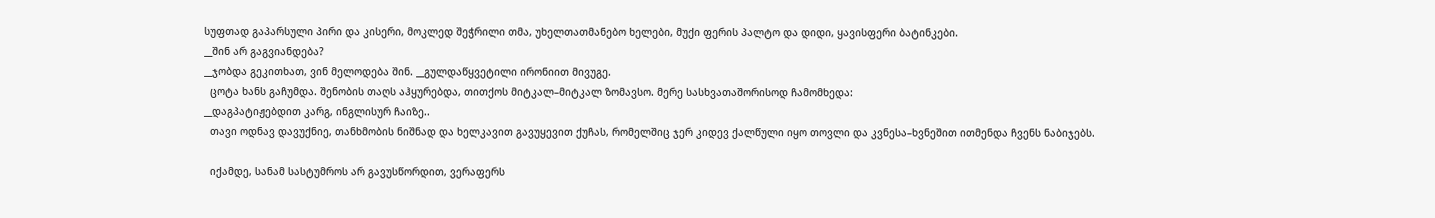სუფთად გაპარსული პირი და კისერი, მოკლედ შეჭრილი თმა, უხელთათმანებო ხელები, მუქი ფერის პალტო და დიდი, ყავისფერი ბატინკები.
__შინ არ გაგვიანდება?
__ჯობდა გეკითხათ, ვინ მელოდება შინ. __გულდაწყვეტილი ირონიით მივუგე.
  ცოტა ხანს გაჩუმდა. შენობის თაღს აჰყურებდა, თითქოს მიტკალ–მიტკალ ზომავსო. მერე სასხვათაშორისოდ ჩამომხედა:
__დაგპატიჟებდით კარგ, ინგლისურ ჩაიზე..
  თავი ოდნავ დავუქნიე, თანხმობის ნიშნად და ხელკავით გავუყევით ქუჩას, რომელშიც ჯერ კიდევ ქალწული იყო თოვლი და კვნესა–ხვნეშით ითმენდა ჩვენს ნაბიჯებს.

  იქამდე, სანამ სასტუმროს არ გავუსწორდით, ვერაფერს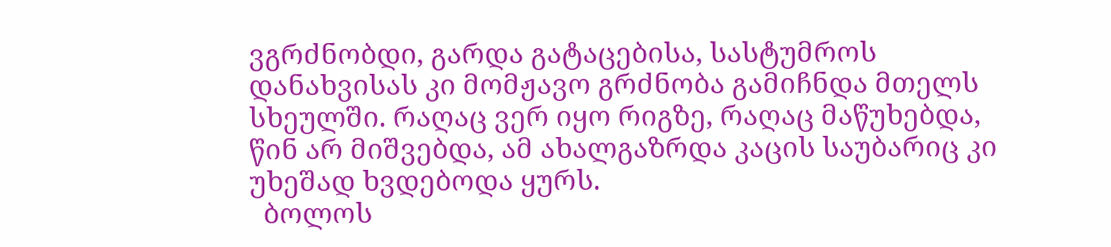ვგრძნობდი, გარდა გატაცებისა, სასტუმროს დანახვისას კი მომჟავო გრძნობა გამიჩნდა მთელს სხეულში. რაღაც ვერ იყო რიგზე, რაღაც მაწუხებდა, წინ არ მიშვებდა, ამ ახალგაზრდა კაცის საუბარიც კი უხეშად ხვდებოდა ყურს.
  ბოლოს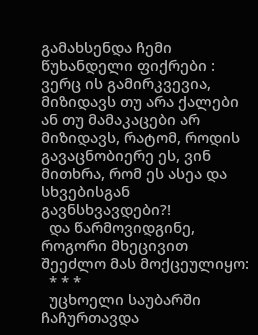გამახსენდა ჩემი წუხანდელი ფიქრები : ვერც ის გამირკვევია, მიზიდავს თუ არა ქალები ან თუ მამაკაცები არ მიზიდავს, რატომ, როდის გავაცნობიერე ეს, ვინ მითხრა, რომ ეს ასეა და სხვებისგან გავნსხვავდები?!
  და წარმოვიდგინე, როგორი მხეცივით შეეძლო მას მოქცეულიყო:
  * * *
  უცხოელი საუბარში ჩაჩურთავდა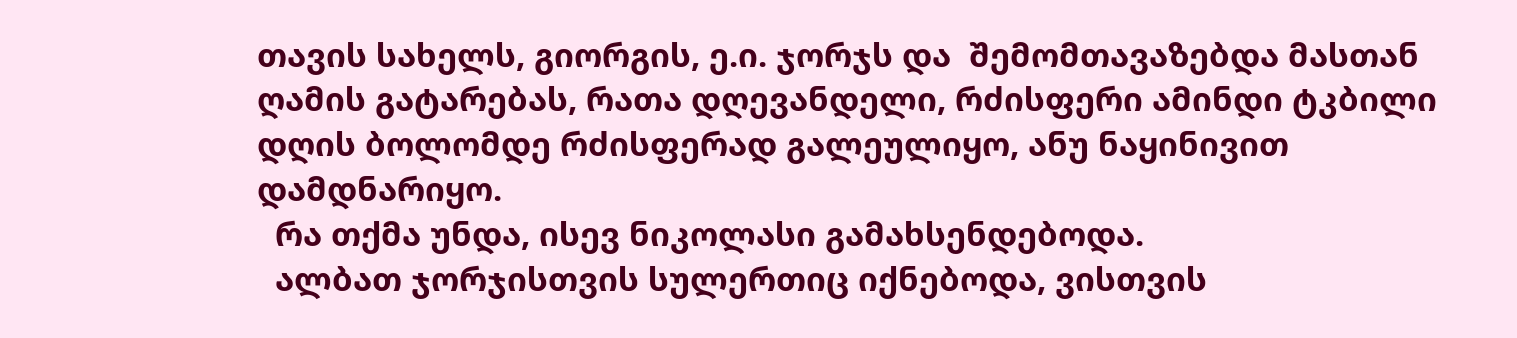თავის სახელს, გიორგის, ე.ი. ჯორჯს და  შემომთავაზებდა მასთან ღამის გატარებას, რათა დღევანდელი, რძისფერი ამინდი ტკბილი დღის ბოლომდე რძისფერად გალეულიყო, ანუ ნაყინივით დამდნარიყო.
  რა თქმა უნდა, ისევ ნიკოლასი გამახსენდებოდა.
  ალბათ ჯორჯისთვის სულერთიც იქნებოდა, ვისთვის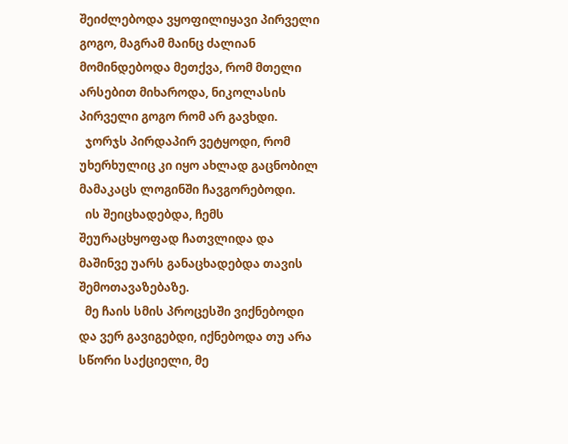შეიძლებოდა ვყოფილიყავი პირველი გოგო, მაგრამ მაინც ძალიან მომინდებოდა მეთქვა, რომ მთელი არსებით მიხაროდა, ნიკოლასის პირველი გოგო რომ არ გავხდი.
  ჯორჯს პირდაპირ ვეტყოდი, რომ უხერხულიც კი იყო ახლად გაცნობილ მამაკაცს ლოგინში ჩავგორებოდი.
  ის შეიცხადებდა, ჩემს შეურაცხყოფად ჩათვლიდა და მაშინვე უარს განაცხადებდა თავის შემოთავაზებაზე.
  მე ჩაის სმის პროცესში ვიქნებოდი და ვერ გავიგებდი, იქნებოდა თუ არა სწორი საქციელი, მე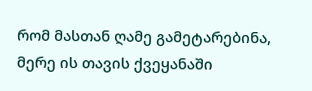რომ მასთან ღამე გამეტარებინა, მერე ის თავის ქვეყანაში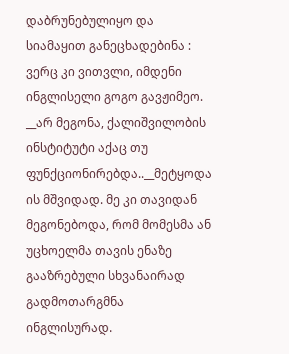დაბრუნებულიყო და სიამაყით განეცხადებინა : ვერც კი ვითვლი, იმდენი ინგლისელი გოგო გავჟიმეო.
__არ მეგონა, ქალიშვილობის ინსტიტუტი აქაც თუ ფუნქციონირებდა..__მეტყოდა ის მშვიდად. მე კი თავიდან მეგონებოდა, რომ მომესმა ან უცხოელმა თავის ენაზე გააზრებული სხვანაირად გადმოთარგმნა ინგლისურად.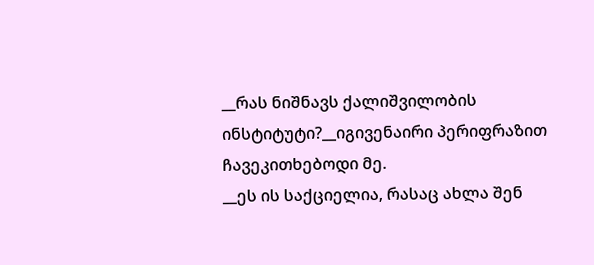__რას ნიშნავს ქალიშვილობის ინსტიტუტი?__იგივენაირი პერიფრაზით ჩავეკითხებოდი მე.
__ეს ის საქციელია, რასაც ახლა შენ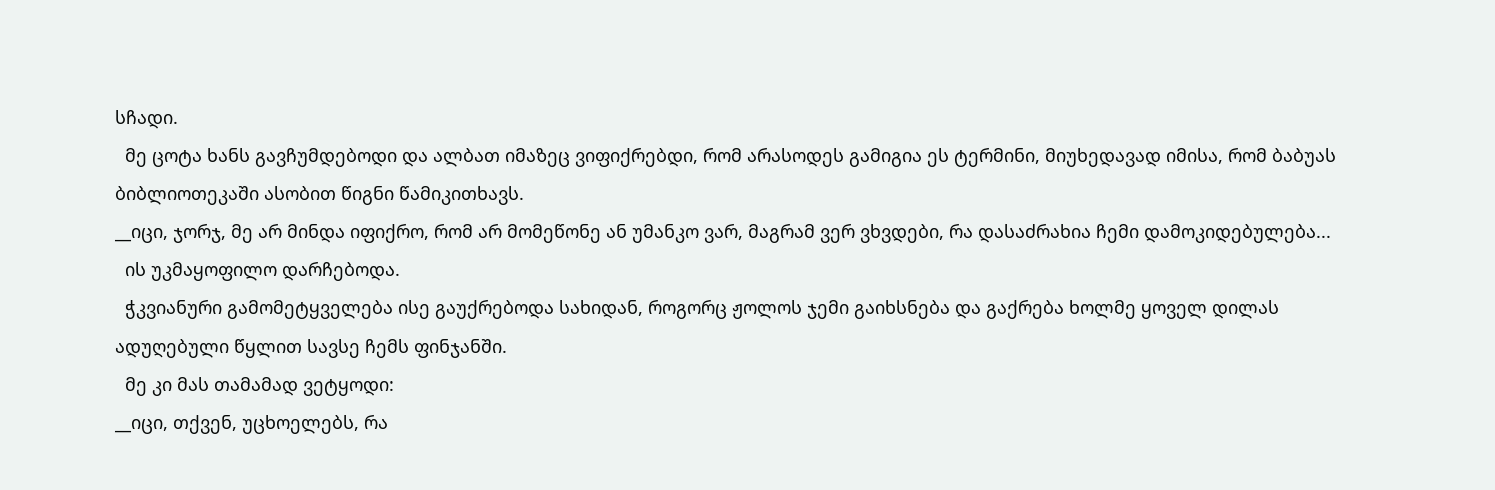სჩადი.
  მე ცოტა ხანს გავჩუმდებოდი და ალბათ იმაზეც ვიფიქრებდი, რომ არასოდეს გამიგია ეს ტერმინი, მიუხედავად იმისა, რომ ბაბუას ბიბლიოთეკაში ასობით წიგნი წამიკითხავს.
__იცი, ჯორჯ, მე არ მინდა იფიქრო, რომ არ მომეწონე ან უმანკო ვარ, მაგრამ ვერ ვხვდები, რა დასაძრახია ჩემი დამოკიდებულება...
  ის უკმაყოფილო დარჩებოდა.
  ჭკვიანური გამომეტყველება ისე გაუქრებოდა სახიდან, როგორც ჟოლოს ჯემი გაიხსნება და გაქრება ხოლმე ყოველ დილას ადუღებული წყლით სავსე ჩემს ფინჯანში.
  მე კი მას თამამად ვეტყოდი:
__იცი, თქვენ, უცხოელებს, რა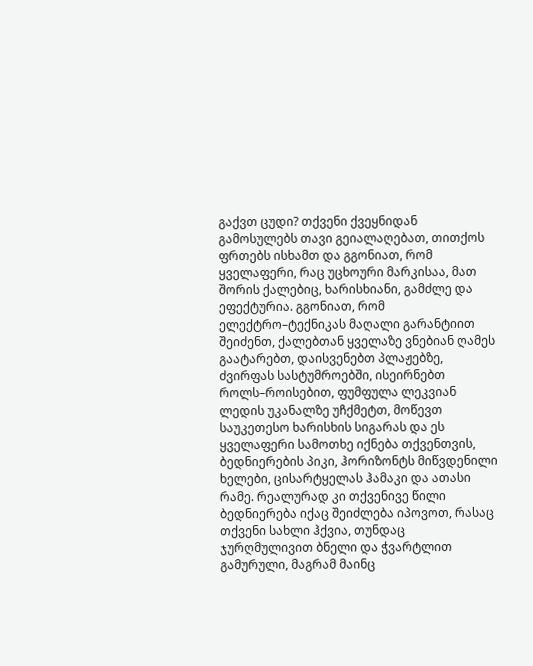გაქვთ ცუდი? თქვენი ქვეყნიდან გამოსულებს თავი გეიალაღებათ, თითქოს ფრთებს ისხამთ და გგონიათ, რომ ყველაფერი, რაც უცხოური მარკისაა, მათ შორის ქალებიც, ხარისხიანი, გამძლე და ეფექტურია. გგონიათ, რომ ელექტრო–ტექნიკას მაღალი გარანტიით შეიძენთ, ქალებთან ყველაზე ვნებიან ღამეს გაატარებთ, დაისვენებთ პლაჟებზე, ძვირფას სასტუმროებში, ისეირნებთ როლს–როისებით, ფუმფულა ლეკვიან ლედის უკანალზე უჩქმეტთ, მოწევთ საუკეთესო ხარისხის სიგარას და ეს ყველაფერი სამოთხე იქნება თქვენთვის, ბედნიერების პიკი, ჰორიზონტს მიწვდენილი ხელები, ცისარტყელას ჰამაკი და ათასი რამე. რეალურად კი თქვენივე წილი ბედნიერება იქაც შეიძლება იპოვოთ, რასაც თქვენი სახლი ჰქვია, თუნდაც ჯურღმულივით ბნელი და ჭვარტლით გამურული, მაგრამ მაინც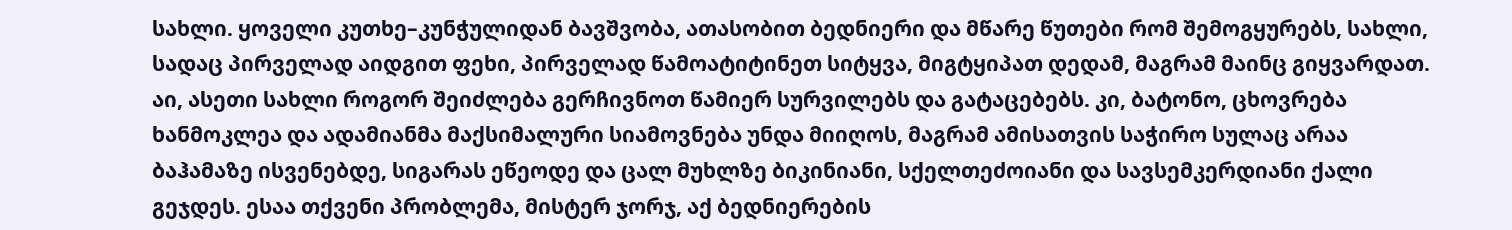სახლი. ყოველი კუთხე–კუნჭულიდან ბავშვობა, ათასობით ბედნიერი და მწარე წუთები რომ შემოგყურებს, სახლი, სადაც პირველად აიდგით ფეხი, პირველად წამოატიტინეთ სიტყვა, მიგტყიპათ დედამ, მაგრამ მაინც გიყვარდათ. აი, ასეთი სახლი როგორ შეიძლება გერჩივნოთ წამიერ სურვილებს და გატაცებებს. კი, ბატონო, ცხოვრება ხანმოკლეა და ადამიანმა მაქსიმალური სიამოვნება უნდა მიიღოს, მაგრამ ამისათვის საჭირო სულაც არაა ბაჰამაზე ისვენებდე, სიგარას ეწეოდე და ცალ მუხლზე ბიკინიანი, სქელთეძოიანი და სავსემკერდიანი ქალი გეჯდეს. ესაა თქვენი პრობლემა, მისტერ ჯორჯ, აქ ბედნიერების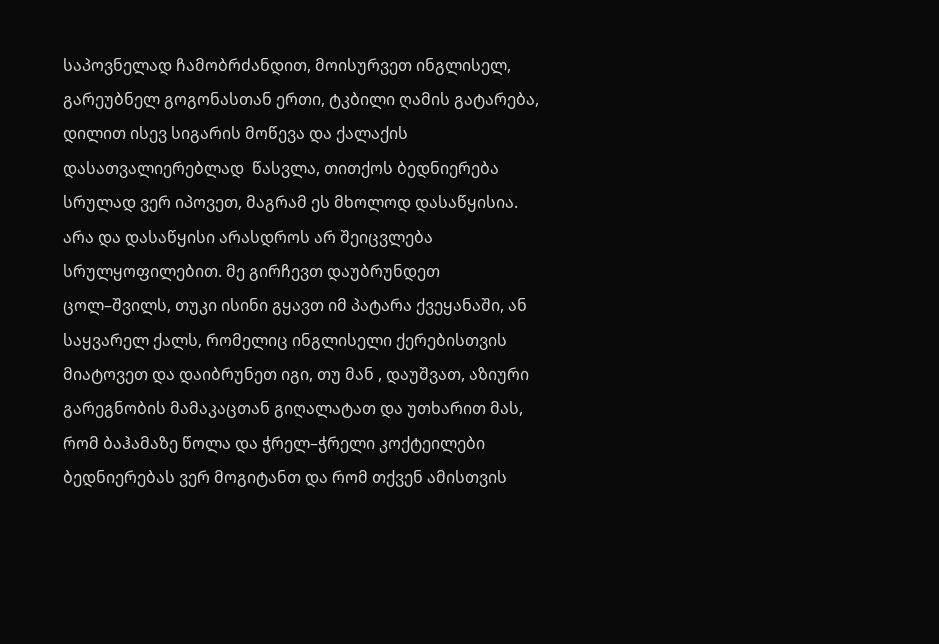საპოვნელად ჩამობრძანდით, მოისურვეთ ინგლისელ, გარეუბნელ გოგონასთან ერთი, ტკბილი ღამის გატარება, დილით ისევ სიგარის მოწევა და ქალაქის დასათვალიერებლად  წასვლა, თითქოს ბედნიერება სრულად ვერ იპოვეთ, მაგრამ ეს მხოლოდ დასაწყისია. არა და დასაწყისი არასდროს არ შეიცვლება სრულყოფილებით. მე გირჩევთ დაუბრუნდეთ ცოლ–შვილს, თუკი ისინი გყავთ იმ პატარა ქვეყანაში, ან საყვარელ ქალს, რომელიც ინგლისელი ქერებისთვის მიატოვეთ და დაიბრუნეთ იგი, თუ მან , დაუშვათ, აზიური გარეგნობის მამაკაცთან გიღალატათ და უთხარით მას, რომ ბაჰამაზე წოლა და ჭრელ–ჭრელი კოქტეილები ბედნიერებას ვერ მოგიტანთ და რომ თქვენ ამისთვის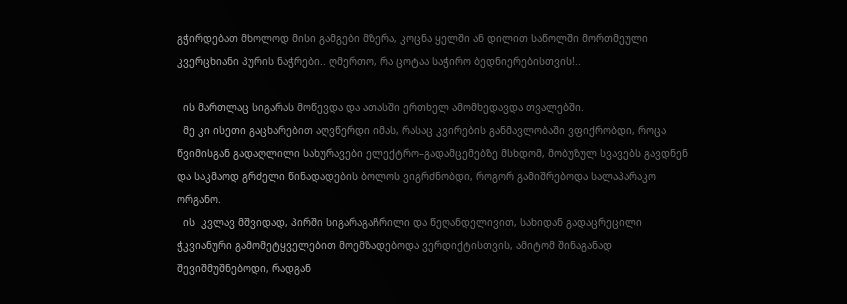გჭირდებათ მხოლოდ მისი გამგები მზერა, კოცნა ყელში ან დილით საწოლში მორთმეული კვერცხიანი პურის ნაჭრები.. ღმერთო, რა ცოტაა საჭირო ბედნიერებისთვის!..

  ის მართლაც სიგარას მოწევდა და ათასში ერთხელ ამომხედავდა თვალებში.
  მე კი ისეთი გაცხარებით აღვწერდი იმას, რასაც კვირების განმავლობაში ვფიქრობდი, როცა წვიმისგან გადაღლილი სახურავები ელექტრო–გადამცემებზე მსხდომ, მობუზულ სვავებს გავდნენ და საკმაოდ გრძელი წინადადების ბოლოს ვიგრძნობდი, როგორ გამიშრებოდა სალაპარაკო ორგანო.
  ის  კვლავ მშვიდად, პირში სიგარაგაჩრილი და წეღანდელივით, სახიდან გადაცრეცილი ჭკვიანური გამომეტყველებით მოემზადებოდა ვერდიქტისთვის, ამიტომ შინაგანად შევიშმუშნებოდი, რადგან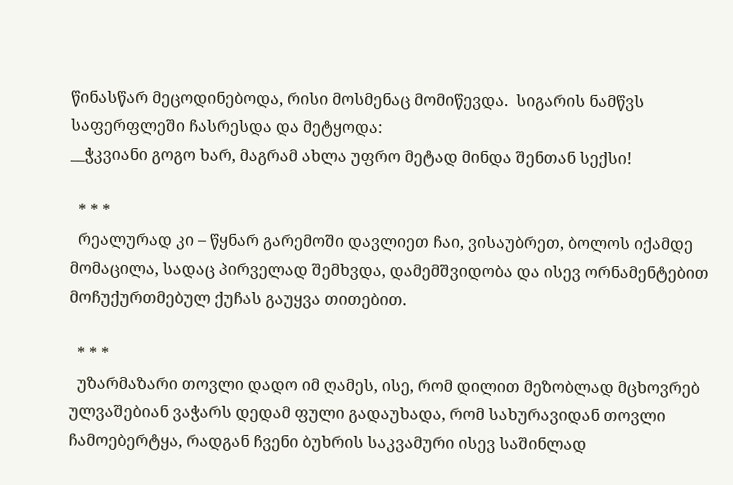წინასწარ მეცოდინებოდა, რისი მოსმენაც მომიწევდა.  სიგარის ნამწვს საფერფლეში ჩასრესდა და მეტყოდა:
__ჭკვიანი გოგო ხარ, მაგრამ ახლა უფრო მეტად მინდა შენთან სექსი!

  * * *
  რეალურად კი – წყნარ გარემოში დავლიეთ ჩაი, ვისაუბრეთ, ბოლოს იქამდე მომაცილა, სადაც პირველად შემხვდა, დამემშვიდობა და ისევ ორნამენტებით მოჩუქურთმებულ ქუჩას გაუყვა თითებით.

  * * *
  უზარმაზარი თოვლი დადო იმ ღამეს, ისე, რომ დილით მეზობლად მცხოვრებ ულვაშებიან ვაჭარს დედამ ფული გადაუხადა, რომ სახურავიდან თოვლი ჩამოებერტყა, რადგან ჩვენი ბუხრის საკვამური ისევ საშინლად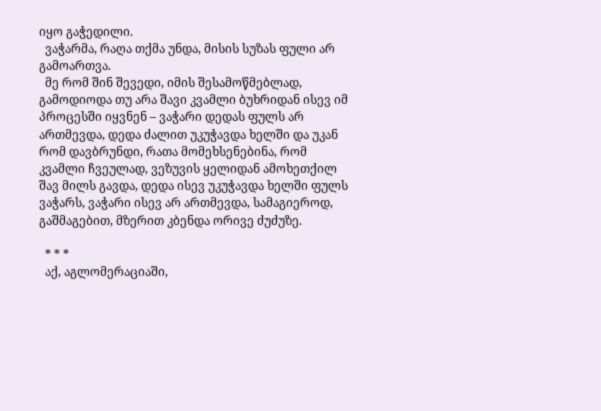იყო გაჭედილი.
  ვაჭარმა, რაღა თქმა უნდა, მისის სუზას ფული არ გამოართვა.
  მე რომ შინ შევედი, იმის შესამოწმებლად, გამოდიოდა თუ არა შავი კვამლი ბუხრიდან ისევ იმ პროცესში იყვნენ – ვაჭარი დედას ფულს არ ართმევდა, დედა ძალით უკუჭავდა ხელში და უკან რომ დავბრუნდი, რათა მომეხსენებინა, რომ კვამლი ჩვეულად, ვეზუვის ყელიდან ამოხეთქილ შავ მილს გავდა, დედა ისევ უკუჭავდა ხელში ფულს ვაჭარს, ვაჭარი ისევ არ ართმევდა, სამაგიეროდ, გაშმაგებით, მზერით კბენდა ორივე ძუძუზე.

  * * *
  აქ, აგლომერაციაში,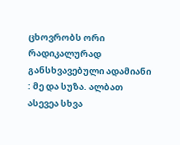ცხოვრობს ორი რადიკალურად განსხვავებული ადამიანი : მე და სუზა. ალბათ ასევეა სხვა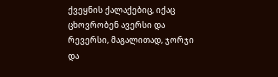ქვეყნის ქალაქებიც, იქაც ცხოვრობენ ავერსი და რევერსი, მაგალითად, ჯორჯი და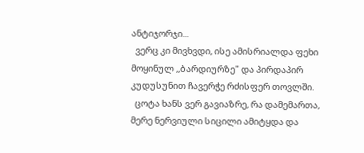ანტიჯორჯი...
  ვერც კი მივხვდი, ისე ამისრიალდა ფეხი მოყინულ ,,ბარდიურზე" და პირდაპირ კუდუსუნით ჩავერჭე რძისფერ თოვლში.
  ცოტა ხანს ვერ გავიაზრე, რა დამემართა, მერე ნერვიული სიცილი ამიტყდა და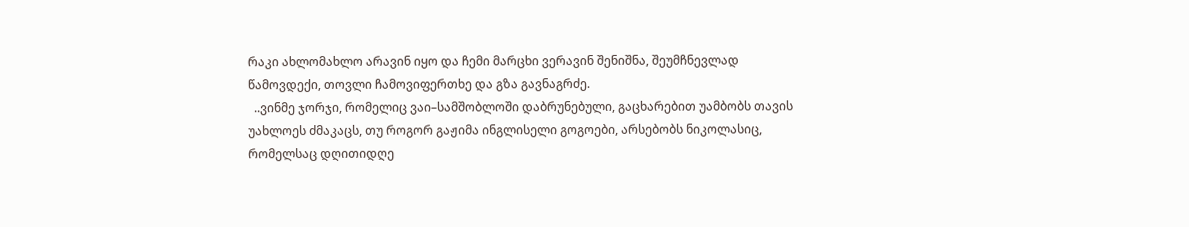რაკი ახლომახლო არავინ იყო და ჩემი მარცხი ვერავინ შენიშნა, შეუმჩნევლად წამოვდექი, თოვლი ჩამოვიფერთხე და გზა გავნაგრძე.
  ..ვინმე ჯორჯი, რომელიც ვაი–სამშობლოში დაბრუნებული, გაცხარებით უამბობს თავის უახლოეს ძმაკაცს, თუ როგორ გაჟიმა ინგლისელი გოგოები, არსებობს ნიკოლასიც, რომელსაც დღითიდღე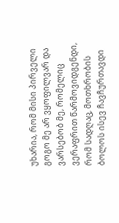უხარია, რომ მისი პირველი გოგო მე არ ვყოფილვარ და ვარსებობ მე, რომელიც ვერაფრით წარმოვიდგენდი, რომ სადღაც, მოთხრობის ბოლოს ისევ ჩავჩურთავდი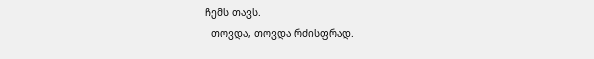ჩემს თავს.
  თოვდა, თოვდა რძისფრად.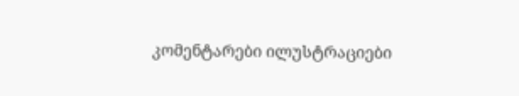კომენტარები ილუსტრაციები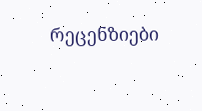რეცენზიები